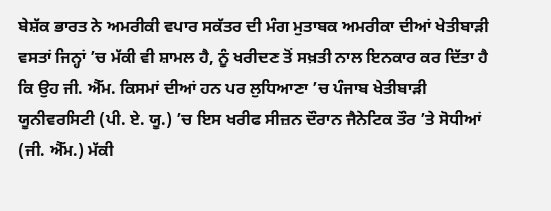ਬੇਸ਼ੱਕ ਭਾਰਤ ਨੇ ਅਮਰੀਕੀ ਵਪਾਰ ਸਕੱਤਰ ਦੀ ਮੰਗ ਮੁਤਾਬਕ ਅਮਰੀਕਾ ਦੀਆਂ ਖੇਤੀਬਾੜੀ ਵਸਤਾਂ ਜਿਨ੍ਹਾਂ ’ਚ ਮੱਕੀ ਵੀ ਸ਼ਾਮਲ ਹੈ, ਨੂੰ ਖਰੀਦਣ ਤੋਂ ਸਖ਼ਤੀ ਨਾਲ ਇਨਕਾਰ ਕਰ ਦਿੱਤਾ ਹੈ ਕਿ ਉਹ ਜੀ. ਐੱਮ. ਕਿਸਮਾਂ ਦੀਆਂ ਹਨ ਪਰ ਲੁਧਿਆਣਾ ’ਚ ਪੰਜਾਬ ਖੇਤੀਬਾੜੀ ਯੂਨੀਵਰਸਿਟੀ (ਪੀ. ਏ. ਯੂ.) ’ਚ ਇਸ ਖਰੀਫ ਸੀਜ਼ਨ ਦੌਰਾਨ ਜੈਨੇਟਿਕ ਤੌਰ ’ਤੇ ਸੋਧੀਆਂ (ਜੀ. ਐੱਮ.) ਮੱਕੀ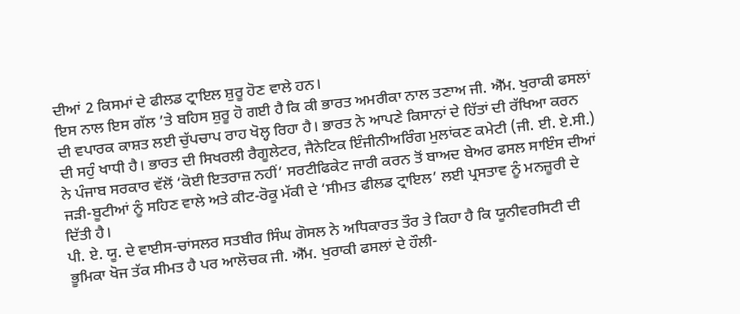ਦੀਆਂ 2 ਕਿਸਮਾਂ ਦੇ ਫੀਲਡ ਟ੍ਰਾਇਲ ਸ਼ੁਰੂ ਹੋਣ ਵਾਲੇ ਹਨ।
ਇਸ ਨਾਲ ਇਸ ਗੱਲ ’ਤੇ ਬਹਿਸ ਸ਼ੁਰੂ ਹੋ ਗਈ ਹੈ ਕਿ ਕੀ ਭਾਰਤ ਅਮਰੀਕਾ ਨਾਲ ਤਣਾਅ ਜੀ. ਐੱਮ. ਖੁਰਾਕੀ ਫਸਲਾਂ ਦੀ ਵਪਾਰਕ ਕਾਸ਼ਤ ਲਈ ਚੁੱਪਚਾਪ ਰਾਹ ਖੋਲ੍ਹ ਰਿਹਾ ਹੈ। ਭਾਰਤ ਨੇ ਆਪਣੇ ਕਿਸਾਨਾਂ ਦੇ ਹਿੱਤਾਂ ਦੀ ਰੱਖਿਆ ਕਰਨ ਦੀ ਸਹੁੰ ਖਾਧੀ ਹੈ। ਭਾਰਤ ਦੀ ਸਿਖਰਲੀ ਰੈਗੂਲੇਟਰ, ਜੈਨੇਟਿਕ ਇੰਜੀਨੀਅਰਿੰਗ ਮੁਲਾਂਕਣ ਕਮੇਟੀ (ਜੀ. ਈ. ਏ.ਸੀ.) ਨੇ ਪੰਜਾਬ ਸਰਕਾਰ ਵੱਲੋਂ ‘ਕੋਈ ਇਤਰਾਜ਼ ਨਹੀਂ’ ਸਰਟੀਫਿਕੇਟ ਜਾਰੀ ਕਰਨ ਤੋਂ ਬਾਅਦ ਬੇਅਰ ਫਸਲ ਸਾਇੰਸ ਦੀਆਂ ਜੜੀ-ਬੂਟੀਆਂ ਨੂੰ ਸਹਿਣ ਵਾਲੇ ਅਤੇ ਕੀਟ-ਰੋਕੂ ਮੱਕੀ ਦੇ ‘ਸੀਮਤ ਫੀਲਡ ਟ੍ਰਾਇਲ’ ਲਈ ਪ੍ਰਸਤਾਵ ਨੂੰ ਮਨਜ਼ੂਰੀ ਦੇ ਦਿੱਤੀ ਹੈ।
ਪੀ. ਏ. ਯੂ. ਦੇ ਵਾਈਸ-ਚਾਂਸਲਰ ਸਤਬੀਰ ਸਿੰਘ ਗੋਸਲ ਨੇ ਅਧਿਕਾਰਤ ਤੌਰ ਤੇ ਕਿਹਾ ਹੈ ਕਿ ਯੂਨੀਵਰਸਿਟੀ ਦੀ ਭੂਮਿਕਾ ਖੋਜ ਤੱਕ ਸੀਮਤ ਹੈ ਪਰ ਆਲੋਚਕ ਜੀ. ਐੱਮ. ਖੁਰਾਕੀ ਫਸਲਾਂ ਦੇ ਹੌਲੀ-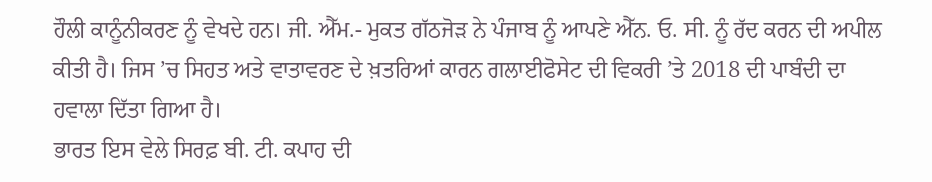ਹੌਲੀ ਕਾਨੂੰਨੀਕਰਣ ਨੂੰ ਵੇਖਦੇ ਹਨ। ਜੀ. ਐੱਮ.- ਮੁਕਤ ਗੱਠਜੋੜ ਨੇ ਪੰਜਾਬ ਨੂੰ ਆਪਣੇ ਐੱਨ. ਓ. ਸੀ. ਨੂੰ ਰੱਦ ਕਰਨ ਦੀ ਅਪੀਲ ਕੀਤੀ ਹੈ। ਜਿਸ ’ਚ ਸਿਹਤ ਅਤੇ ਵਾਤਾਵਰਣ ਦੇ ਖ਼ਤਰਿਆਂ ਕਾਰਨ ਗਲਾਈਫੋਸੇਟ ਦੀ ਵਿਕਰੀ ’ਤੇ 2018 ਦੀ ਪਾਬੰਦੀ ਦਾ ਹਵਾਲਾ ਦਿੱਤਾ ਗਿਆ ਹੈ।
ਭਾਰਤ ਇਸ ਵੇਲੇ ਸਿਰਫ਼ ਬੀ. ਟੀ. ਕਪਾਹ ਦੀ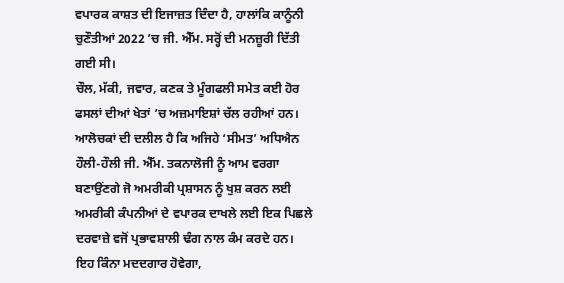ਵਪਾਰਕ ਕਾਸ਼ਤ ਦੀ ਇਜਾਜ਼ਤ ਦਿੰਦਾ ਹੈ, ਹਾਲਾਂਕਿ ਕਾਨੂੰਨੀ ਚੁਣੌਤੀਆਂ 2022 ’ਚ ਜੀ. ਐੱਮ. ਸਰ੍ਹੋਂ ਦੀ ਮਨਜ਼ੂਰੀ ਦਿੱਤੀ ਗਈ ਸੀ।
ਚੌਲ, ਮੱਕੀ, ਜਵਾਰ, ਕਣਕ ਤੇ ਮੂੰਗਫਲੀ ਸਮੇਤ ਕਈ ਹੋਰ ਫਸਲਾਂ ਦੀਆਂ ਖੇਤਾਂ ’ਚ ਅਜ਼ਮਾਇਸ਼ਾਂ ਚੱਲ ਰਹੀਆਂ ਹਨ। ਆਲੋਚਕਾਂ ਦੀ ਦਲੀਲ ਹੈ ਕਿ ਅਜਿਹੇ ‘ਸੀਮਤ’ ਅਧਿਐਨ ਹੌਲੀ-ਹੌਲੀ ਜੀ. ਐੱਮ. ਤਕਨਾਲੋਜੀ ਨੂੰ ਆਮ ਵਰਗਾ ਬਣਾਉਂਣਗੇ ਜੋ ਅਮਰੀਕੀ ਪ੍ਰਸ਼ਾਸਨ ਨੂੰ ਖੁਸ਼ ਕਰਨ ਲਈ ਅਮਰੀਕੀ ਕੰਪਨੀਆਂ ਦੇ ਵਪਾਰਕ ਦਾਖਲੇ ਲਈ ਇਕ ਪਿਛਲੇ ਦਰਵਾਜ਼ੇ ਵਜੋਂ ਪ੍ਰਭਾਵਸ਼ਾਲੀ ਢੰਗ ਨਾਲ ਕੰਮ ਕਰਦੇ ਹਨ।
ਇਹ ਕਿੰਨਾ ਮਦਦਗਾਰ ਹੋਵੇਗਾ,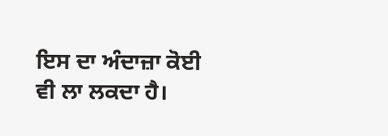ਇਸ ਦਾ ਅੰਦਾਜ਼ਾ ਕੋਈ ਵੀ ਲਾ ਲਕਦਾ ਹੈ।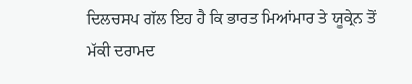ਦਿਲਚਸਪ ਗੱਲ ਇਹ ਹੈ ਕਿ ਭਾਰਤ ਮਿਆਂਮਾਰ ਤੇ ਯੂਕ੍ਰੇਨ ਤੋਂ ਮੱਕੀ ਦਰਾਮਦ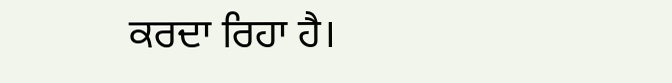ਕਰਦਾ ਰਿਹਾ ਹੈ।